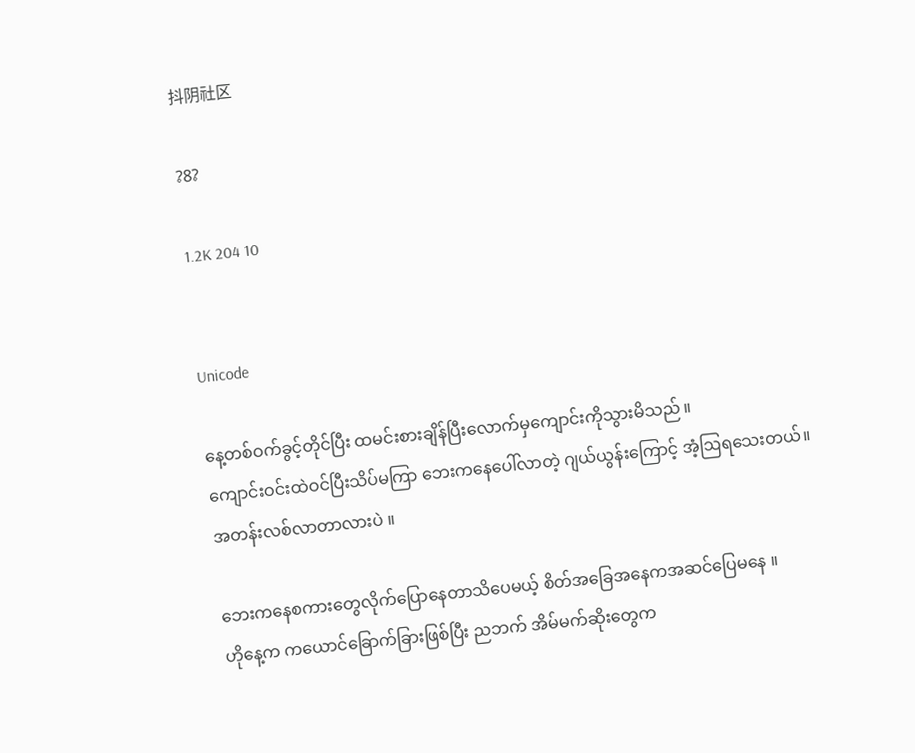抖阴社区

?8?

1.2K 204 10


Unicode

နေ့တစ်ဝက်ခွင့်တိုင်ပြီး ထမင်းစားချိန်ပြီးလောက်မှကျောင်းကိုသွားမိသည် ။
ကျောင်းဝင်းထဲဝင်ပြီးသိပ်မကြာ ဘေးကနေပေါ်လာတဲ့ ‌ဂျယ်ယွန်းကြောင့် အံ့ဩရသေးတယ်။
အတန်းလစ်လာတာလားပဲ ။

ဘေးကနေစကားတွေလိုက်ပြောနေတာသိပေမယ့် စိတ်အခြေအနေကအဆင်ပြေမနေ ။
ဟိုနေ့က ကယောင်ခြောက်ခြားဖြစ်ပြီး ညဘက် အိမ်မက်ဆိုးတွေက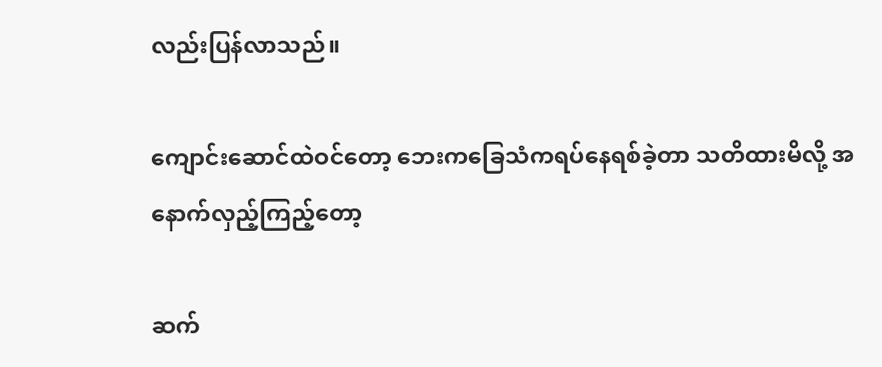လည်းပြန်လာသည်။

ကျောင်းဆောင်ထဲဝင်တော့ ဘေးကခြေသံကရပ်နေရစ်ခဲ့တာ သတိထားမိ‌လို့ အနောက်လှည့်ကြည့်တော့

ဆက်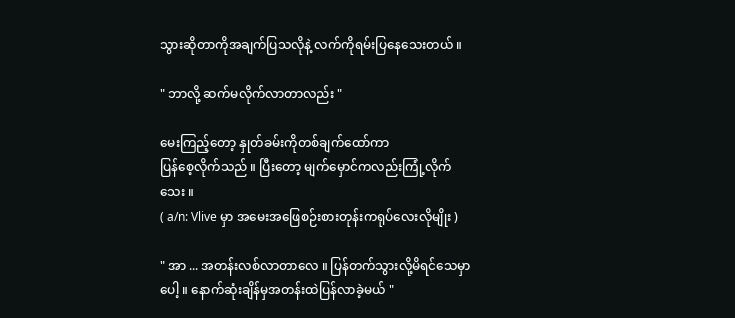သွားဆိုတာကိုအချက်ပြသလိုနဲ့ လက်ကိုရမ်းပြနေသေးတယ် ။

" ဘာလို့ ဆက်မလိုက်လာတာလည်း "

မေးကြည့်တော့ နှုတ်ခမ်းကိုတစ်ချက်ထော်ကာ
ပြန်စေ့လိုက်သည် ။ ပြီးတော့ မျက်မှောင်ကလည်းကြုံ့လိုက်သေး ။
( a/n: Vlive မှာ အမေးအဖြေစဉ်းစားတုန်းကရုပ်လေးလိုမျိုး )

" အာ ... အတန်းလစ်လာတာလေ ။ ပြန်တက်သွားလို့မိရင်သေမှာပေါ့ ။ နောက်ဆုံးချိန်မှအတန်းထဲပြန်လာခဲ့မယ် "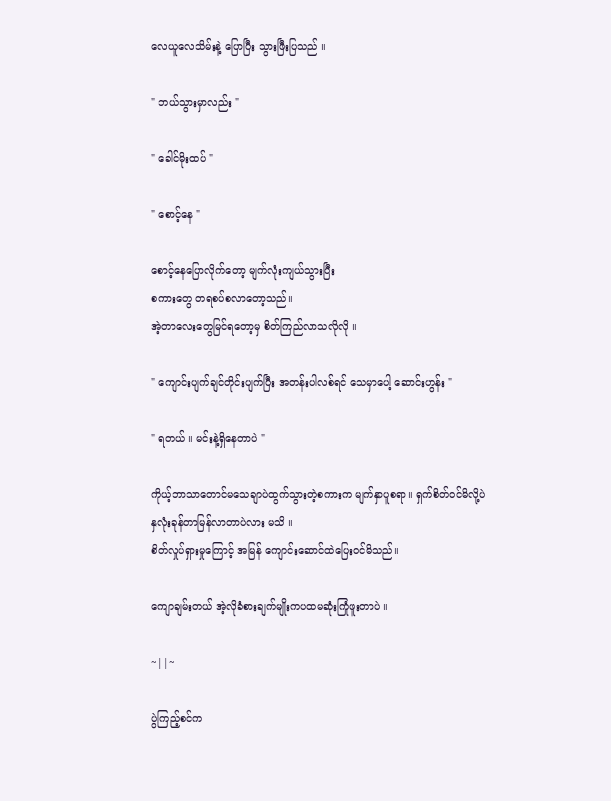လေယူလေသိမ်း‌နဲ့ ပြောပြီး သွားဖြီးပြသည် ။

" ဘယ်သွားမှာလည်း "

" ခေါင်မိုးထပ် "

" စောင့်နေ "

စောင့်‌နေပြောလိုက်တော့ မျက်လုံးကျယ်သွားပြီး
စကားတွေ တရစပ်စလာတော့သည်။
အဲ့တာလေးတွေမြင်ရတော့မှ စိတ်ကြည်လာသလိုလို ။

" ကျောင်းပျက်ချင်တိုင်းပျက်ပြီး အတန်းပါလစ်ရင် သေမှာပေါ့ ဆောင်းဟွန်း "

" ရတယ် ။ မင်းနဲ့ရှိနေတာပဲ "

ကိုယ့်ဘာသာတောင်မသေချာပဲထွက်သွားတဲ့စကားက မျက်နှာပူစရာ။ ရှက်စိတ်ဝင်မိလို့ပဲ
နှလုံးခုန်တာမြန်လာတာပဲလား မသိ ။
စိတ်လှုပ်ရှားမှုကြောင့် အမြန် ကျောင်းဆောင်ထဲပြေးဝင်မိသည်။

ကျောချမ်းတယ် အဲ့လိုခံစားချက်မျိုးကပထမဆုံးကြုံဖူးတာပဲ ။

~||~

ပွဲကြည့်စင်က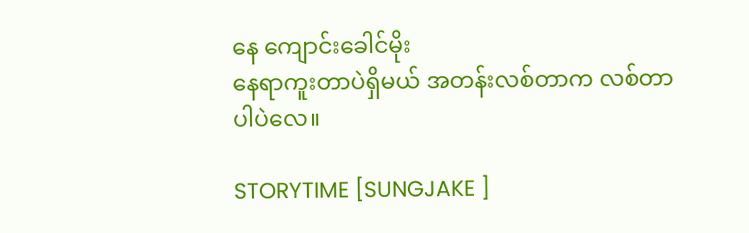နေ ကျောင်းခေါင်မိုး
နေရာကူးတာပဲရှိမယ် အတန်းလစ်တာက လစ်တာပါပဲလေ။

STORYTIME [SUNGJAKE ]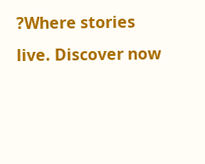?Where stories live. Discover now